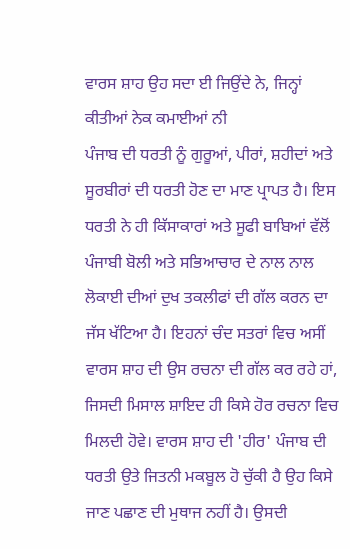ਵਾਰਸ ਸ਼ਾਹ ਉਹ ਸਦਾ ਈ ਜਿਉਂਦੇ ਨੇ, ਜਿਨ੍ਹਾਂ
ਕੀਤੀਆਂ ਨੇਕ ਕਮਾਈਆਂ ਨੀ
ਪੰਜਾਬ ਦੀ ਧਰਤੀ ਨੂੰ ਗੁਰੂਆਂ, ਪੀਰਾਂ, ਸ਼ਹੀਦਾਂ ਅਤੇ ਸੂਰਬੀਰਾਂ ਦੀ ਧਰਤੀ ਹੋਣ ਦਾ ਮਾਣ ਪ੍ਰਾਪਤ ਹੈ। ਇਸ ਧਰਤੀ ਨੇ ਹੀ ਕਿੱਸਾਕਾਰਾਂ ਅਤੇ ਸੂਫੀ ਬਾਬਿਆਂ ਵੱਲੋਂ ਪੰਜਾਬੀ ਬੋਲੀ ਅਤੇ ਸਭਿਆਚਾਰ ਦੇ ਨਾਲ ਨਾਲ ਲੋਕਾਈ ਦੀਆਂ ਦੁਖ ਤਕਲੀਫਾਂ ਦੀ ਗੱਲ ਕਰਨ ਦਾ ਜੱਸ ਖੱਟਿਆ ਹੈ। ਇਹਨਾਂ ਚੰਦ ਸਤਰਾਂ ਵਿਚ ਅਸੀਂ ਵਾਰਸ ਸ਼ਾਹ ਦੀ ਉਸ ਰਚਨਾ ਦੀ ਗੱਲ ਕਰ ਰਹੇ ਹਾਂ, ਜਿਸਦੀ ਮਿਸਾਲ ਸ਼ਾਇਦ ਹੀ ਕਿਸੇ ਹੋਰ ਰਚਨਾ ਵਿਚ ਮਿਲਦੀ ਹੋਵੇ। ਵਾਰਸ ਸ਼ਾਹ ਦੀ 'ਹੀਰ' ਪੰਜਾਬ ਦੀ ਧਰਤੀ ਉਤੇ ਜਿਤਨੀ ਮਕਬੂਲ ਹੋ ਚੁੱਕੀ ਹੈ ਉਹ ਕਿਸੇ ਜਾਣ ਪਛਾਣ ਦੀ ਮੁਥਾਜ ਨਹੀਂ ਹੈ। ਉਸਦੀ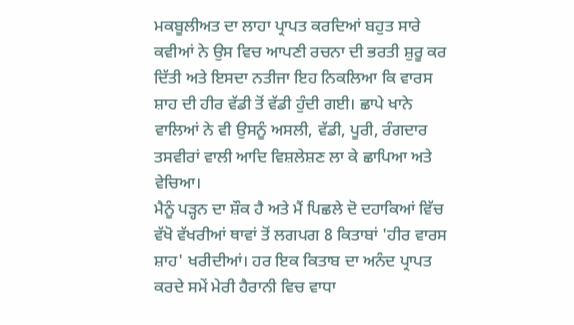ਮਕਬੂਲੀਅਤ ਦਾ ਲਾਹਾ ਪ੍ਰਾਪਤ ਕਰਦਿਆਂ ਬਹੁਤ ਸਾਰੇ ਕਵੀਆਂ ਨੇ ਉਸ ਵਿਚ ਆਪਣੀ ਰਚਨਾ ਦੀ ਭਰਤੀ ਸ਼ੁਰੂ ਕਰ ਦਿੱਤੀ ਅਤੇ ਇਸਦਾ ਨਤੀਜਾ ਇਹ ਨਿਕਲਿਆ ਕਿ ਵਾਰਸ ਸ਼ਾਹ ਦੀ ਹੀਰ ਵੱਡੀ ਤੋਂ ਵੱਡੀ ਹੁੰਦੀ ਗਈ। ਛਾਪੇ ਖਾਨੇ ਵਾਲਿਆਂ ਨੇ ਵੀ ਉਸਨੂੰ ਅਸਲੀ, ਵੱਡੀ, ਪੂਰੀ, ਰੰਗਦਾਰ ਤਸਵੀਰਾਂ ਵਾਲੀ ਆਦਿ ਵਿਸ਼ਲੇਸ਼ਣ ਲਾ ਕੇ ਛਾਪਿਆ ਅਤੇ ਵੇਚਿਆ।
ਮੈਨੂੰ ਪੜ੍ਹਨ ਦਾ ਸ਼ੌਕ ਹੈ ਅਤੇ ਮੈਂ ਪਿਛਲੇ ਦੋ ਦਹਾਕਿਆਂ ਵਿੱਚ ਵੱਖੋ ਵੱਖਰੀਆਂ ਥਾਵਾਂ ਤੋਂ ਲਗਪਗ 8 ਕਿਤਾਬਾਂ 'ਹੀਰ ਵਾਰਸ ਸ਼ਾਹ' ਖਰੀਦੀਆਂ। ਹਰ ਇਕ ਕਿਤਾਬ ਦਾ ਅਨੰਦ ਪ੍ਰਾਪਤ ਕਰਦੇ ਸਮੇਂ ਮੇਰੀ ਹੈਰਾਨੀ ਵਿਚ ਵਾਧਾ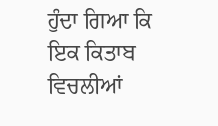ਹੁੰਦਾ ਗਿਆ ਕਿ ਇਕ ਕਿਤਾਬ ਵਿਚਲੀਆਂ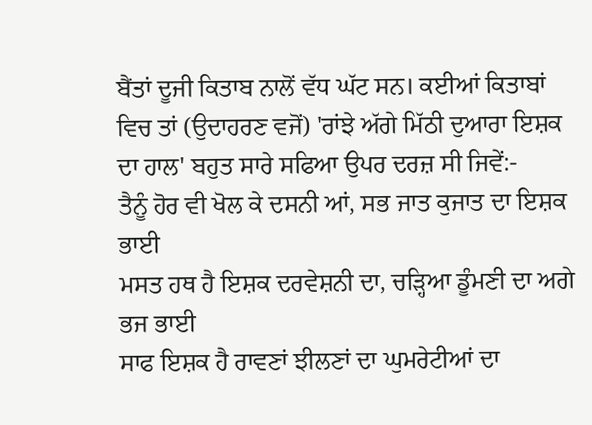ਬੈਂਤਾਂ ਦੂਜੀ ਕਿਤਾਬ ਨਾਲੋਂ ਵੱਧ ਘੱਟ ਸਨ। ਕਈਆਂ ਕਿਤਾਬਾਂ ਵਿਚ ਤਾਂ (ਉਦਾਹਰਣ ਵਜੋਂ) 'ਰਾਂਝੇ ਅੱਗੇ ਮਿੱਠੀ ਦੁਆਰਾ ਇਸ਼ਕ ਦਾ ਹਾਲ' ਬਹੁਤ ਸਾਰੇ ਸਫਿਆ ਉਪਰ ਦਰਜ਼ ਸੀ ਜਿਵੇਂ:-
ਤੈਨੂੰ ਹੋਰ ਵੀ ਖੋਲ ਕੇ ਦਸਨੀ ਆਂ, ਸਭ ਜਾਤ ਕੁਜਾਤ ਦਾ ਇਸ਼ਕ ਭਾਈ
ਮਸਤ ਹਥ ਹੈ ਇਸ਼ਕ ਦਰਵੇਸ਼ਨੀ ਦਾ, ਚੜ੍ਹਿਆ ਡੂੰਮਣੀ ਦਾ ਅਗੇ ਭਜ ਭਾਈ
ਸਾਫ ਇਸ਼ਕ ਹੈ ਰਾਵਣਾਂ ਝੀਲਣਾਂ ਦਾ ਘੁਮਰੇਟੀਆਂ ਦਾ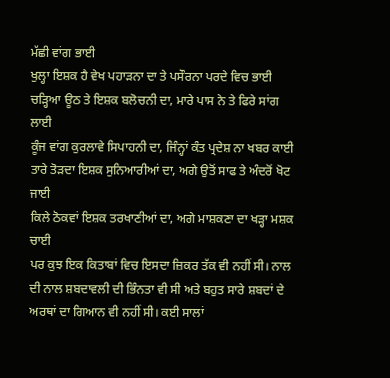ਮੱਛੀ ਵਾਂਗ ਭਾਈ
ਖੁਲ੍ਹਾ ਇਸ਼ਕ ਹੈ ਵੇਖ ਪਹਾੜਨਾ ਦਾ ਤੇ ਪਸੌਰਨਾ ਪਰਦੇ ਵਿਚ ਭਾਈ
ਚੜ੍ਹਿਆ ਊਠ ਤੇ ਇਸ਼ਕ ਬਲੋਚਨੀ ਦਾ, ਮਾਰੇ ਪਾਸ ਨੇ ਤੇ ਫਿਰੇ ਸਾਂਗ ਲਾਈ
ਕੂੰਜ ਵਾਂਗ ਕੁਰਲਾਵੇ ਸਿਪਾਹਨੀ ਦਾ, ਜਿੰਨ੍ਹਾਂ ਕੰਤ ਪ੍ਰਦੇਸ਼ ਨਾ ਖਬਰ ਕਾਈ
ਤਾਰੇ ਤੋੜਦਾ ਇਸ਼ਕ ਸੁਨਿਆਰੀਆਂ ਦਾ, ਅਗੇ ਉਤੋਂ ਸਾਫ ਤੇ ਅੰਦਰੋਂ ਖੋਟ ਜਾਈ
ਕਿਲੇ ਠੋਕਵਾਂ ਇਸ਼ਕ ਤਰਖਾਣੀਆਂ ਦਾ, ਅਗੇ ਮਾਸ਼ਕਣਾ ਦਾ ਖੜ੍ਹਾ ਮਸ਼ਕ ਚਾਈ
ਪਰ ਕੁਝ ਇਕ ਕਿਤਾਬਾਂ ਵਿਚ ਇਸਦਾ ਜ਼ਿਕਰ ਤੱਕ ਵੀ ਨਹੀਂ ਸੀ। ਨਾਲ ਦੀ ਨਾਲ ਸ਼ਬਦਾਵਲੀ ਦੀ ਭਿੰਨਤਾ ਵੀ ਸੀ ਅਤੇ ਬਹੁਤ ਸਾਰੇ ਸ਼ਬਦਾਂ ਦੇ ਅਰਥਾਂ ਦਾ ਗਿਆਨ ਵੀ ਨਹੀਂ ਸੀ। ਕਈ ਸਾਲਾਂ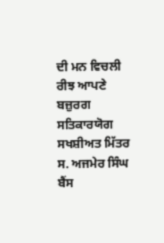ਦੀ ਮਨ ਵਿਚਲੀ ਰੀਝ ਆਪਣੇ ਬਜ਼ੁਰਗ ਸਤਿਕਾਰਯੋਗ ਸਖਸ਼ੀਅਤ ਮਿੱਤਰ ਸ. ਅਜਮੇਰ ਸਿੰਘ ਬੈਂਸ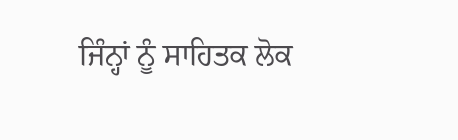ਜਿੰਨ੍ਹਾਂ ਨੂੰ ਸਾਹਿਤਕ ਲੋਕ